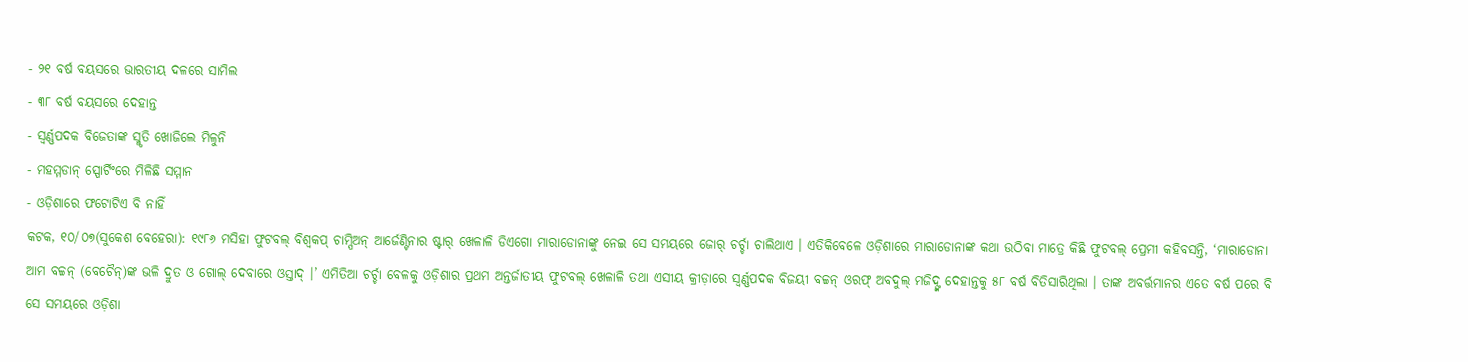- ୨୧ ବର୍ଷ ବୟସରେ ଭାରତୀୟ ଦଳରେ ସାମିଲ
- ୩୮ ବର୍ଷ ବୟସରେ ଦେହାନ୍ତ
- ସ୍ୱର୍ଣ୍ଣପଦକ ବିଜେତାଙ୍କ ସ୍ମୃତି ଖୋଜିଲେ ମିଳୁନି
- ମହମ୍ମଡାନ୍ ସ୍ପୋର୍ଟିଂରେ ମିଳିଛି ସମ୍ମାନ
- ଓଡ଼ିଶାରେ ଫଟୋଟିଏ ବି ନାହିଁ
କଟକ, ୧୦/୦୭(ସୁକେଶ ବେହେରା): ୧୯୮୬ ମସିହା ଫୁଟବଲ୍ ବିଶ୍ୱକପ୍ ଚାମ୍ପିଅନ୍ ଆର୍ଜେଣ୍ଟିନାର ଷ୍ଟାର୍ ଖେଳାଳି ଡିଏଗୋ ମାରାଡୋନାଙ୍କୁ ନେଇ ସେ ସମୟରେ ଜୋର୍ ଚର୍ଚ୍ଚା ଚାଲିଥାଏ । ଏତିକିବେଳେ ଓଡ଼ିଶାରେ ମାରାଡୋନାଙ୍କ କଥା ଉଠିବା ମାତ୍ରେ କିଛି ଫୁଟବଲ୍ ପ୍ରେମୀ କହିବସନ୍ତି, ‘ମାରାଡୋନା ଆମ ବଚ୍ଚନ୍ (ବେଚୈନ୍)ଙ୍କ ଭଳି ଦ୍ରୁତ ଓ ଗୋଲ୍ ଦେବାରେ ଓସ୍ତାଦ୍ ।’ ଏମିତିଆ ଚର୍ଚ୍ଚା ବେଳକୁ ଓଡ଼ିଶାର ପ୍ରଥମ ଅନ୍ତର୍ଜାତୀୟ ଫୁଟବଲ୍ ଖେଳାଳି ତଥା ଏସୀୟ କ୍ରୀଡ଼ାରେ ସ୍ୱର୍ଣ୍ଣପଦକ ବିଜୟୀ ବଚ୍ଚନ୍ ଓରଫ୍ ଅବଦୁଲ୍ ମଜିଦ୍ଙ୍କ ଦେହାନ୍ତକୁ ୫୮ ବର୍ଷ ବିତିସାରିଥିଲା । ତାଙ୍କ ଅବର୍ତ୍ତମାନର ଏତେ ବର୍ଷ ପରେ ବି ସେ ସମୟରେ ଓଡ଼ିଶା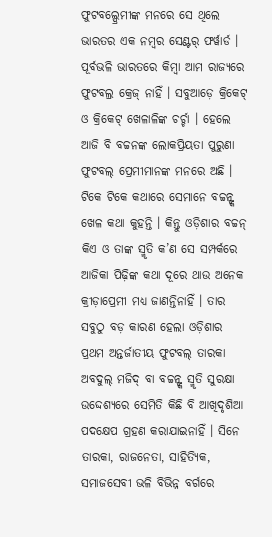ଫୁଟବଲ୍ପ୍ରେମୀଙ୍କ ମନରେ ସେ ଥିଲେ ଭାରତର ଏକ ନମ୍ବର ସେଣ୍ଟର୍ ଫର୍ୱାର୍ଡ ।
ପୂର୍ବଭଳି ଭାରତରେ କିମ୍ବା ଆମ ରାଜ୍ୟରେ ଫୁଟବଲ୍ର କ୍ରେଜ୍ ନାହିଁ । ସବୁଆଡ଼େ କ୍ରିକେଟ୍ ଓ କ୍ରିକେଟ୍ ଖେଳାଳିଙ୍କ ଚର୍ଚ୍ଚା । ହେଲେ ଆଜି ବି ବଚ୍ଚନଙ୍କ ଲୋକପ୍ରିୟତା ପୁରୁଣା ଫୁଟବଲ୍ ପ୍ରେମୀମାନଙ୍କ ମନରେ ଅଛି । ଟିକେ ଟିକେ କଥାରେ ସେମାନେ ବଚ୍ଚନ୍ଙ୍କ ଖେଳ କଥା କୁହନ୍ତି । କିନ୍ତୁ ଓଡ଼ିଶାର ବଚ୍ଚନ୍ କିଏ ଓ ତାଙ୍କ ସ୍ମୃତି କ’ଣ ସେ ସମ୍ପର୍କରେ ଆଜିକା ପିଢ଼ିଙ୍କ କଥା ଦୂରେ ଥାଉ ଅନେକ କ୍ରୀଡ଼ାପ୍ରେମୀ ମଧ୍ୟ ଜାଣନ୍ତିନାହିଁ । ତାର ସବୁଠୁ ବଡ଼ କାରଣ ହେଲା ଓଡ଼ିଶାର ପ୍ରଥମ ଅନ୍ତର୍ଜାତୀୟ ଫୁଟବଲ୍ ତାରକା ଅବଦୁଲ୍ ମଜିଦ୍ ବା ବଚ୍ଚନ୍ଙ୍କ ସ୍ମୃତି ସୁରକ୍ଷା ଉଦ୍ଦେଶ୍ୟରେ ସେମିତି କିଛି ବି ଆଖିଦୃଶିଆ ପଦକ୍ଷେପ ଗ୍ରହଣ କରାଯାଇନାହିଁ । ସିନେ ତାରକା, ରାଜନେତା, ସାହିତ୍ୟିକ, ସମାଜସେବୀ ଭଳି ବିଭିନ୍ନ ବର୍ଗରେ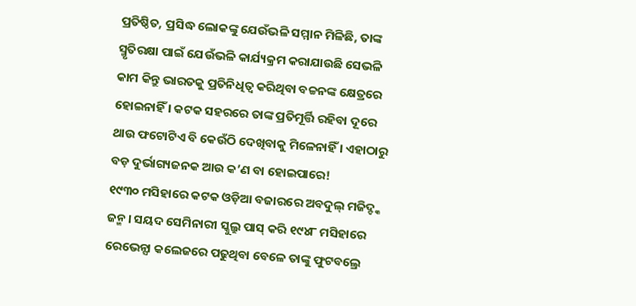ପ୍ରତିଷ୍ଠିତ, ପ୍ରସିଦ୍ଧ ଲୋକଙ୍କୁ ଯେଉଁଭଳି ସମ୍ମାନ ମିଳିଛି, ତାଙ୍କ ସ୍ମୃତିରକ୍ଷା ପାଇଁ ଯେଉଁଭଳି କାର୍ଯ୍ୟକ୍ରମ କରାଯାଉଛି ସେଭଳି କାମ କିନ୍ତୁ ଭାରତକୁ ପ୍ରତିନିଧିତ୍ୱ କରିଥିବା ବଚ୍ଚନଙ୍କ କ୍ଷେତ୍ରରେ ହୋଇନାହିଁ । କଟକ ସହରରେ ତାଙ୍କ ପ୍ରତିମୂର୍ତ୍ତି ରହିବା ଦୂରେ ଥାଉ ଫଟୋଟିଏ ବି କେଉଁଠି ଦେଖିବାକୁ ମିଳେନାହିଁ । ଏହାଠାରୁ ବଡ଼ ଦୁର୍ଭାଗ୍ୟଜନକ ଆଉ କ’ଣ ବା ହୋଇପାରେ!
୧୯୩୦ ମସିହାରେ କଟକ ଓଡ଼ିଆ ବଜାରରେ ଅବଦୁଲ୍ ମଜିଦ୍ଙ୍କ ଜନ୍ମ । ସୟଦ ସେମିନାରୀ ସ୍କୁଲ୍ରୁ ପାସ୍ କରି ୧୯୪୮ ମସିହାରେ ରେଭେନ୍ସା କଲେଜରେ ପଢୁଥିବା ବେଳେ ତାଙ୍କୁ ଫୁଟବଲ୍ରେ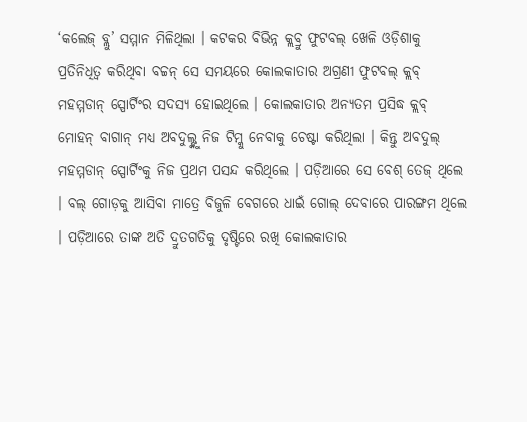‘କଲେଜ୍ ବ୍ଲୁ’ ସମ୍ମାନ ମିଳିଥିଲା । କଟକର ବିଭିନ୍ନ କ୍ଲବ୍ରୁ ଫୁଟବଲ୍ ଖେଳି ଓଡ଼ିଶାକୁ ପ୍ରତିନିଧିତ୍ୱ କରିଥିବା ବଚ୍ଚନ୍ ସେ ସମୟରେ କୋଲକାତାର ଅଗ୍ରଣୀ ଫୁଟବଲ୍ କ୍ଲବ୍ ମହମ୍ମଡାନ୍ ସ୍ପୋର୍ଟିଂର ସଦସ୍ୟ ହୋଇଥିଲେ । କୋଲକାତାର ଅନ୍ୟତମ ପ୍ରସିଦ୍ଧ କ୍ଲବ୍ ମୋହନ୍ ବାଗାନ୍ ମଧ୍ୟ ଅବଦୁଲ୍ଙ୍କୁ ନିଜ ଟିମ୍କୁ ନେବାକୁ ଚେଷ୍ଟା କରିଥିଲା । କିନ୍ତୁ ଅବଦୁଲ୍ ମହମ୍ମଡାନ୍ ସ୍ପୋର୍ଟିଂକୁ ନିଜ ପ୍ରଥମ ପସନ୍ଦ କରିଥିଲେ । ପଡ଼ିଆରେ ସେ ବେଶ୍ ତେଜ୍ ଥିଲେ । ବଲ୍ ଗୋଡ଼କୁ ଆସିବା ମାତ୍ରେ ବିଜୁଳି ବେଗରେ ଧାଇଁ ଗୋଲ୍ ଦେବାରେ ପାରଙ୍ଗମ ଥିଲେ । ପଡ଼ିଆରେ ତାଙ୍କ ଅତି ଦ୍ରୁତଗତିକୁ ଦୃଷ୍ଟିରେ ରଖି କୋଲକାତାର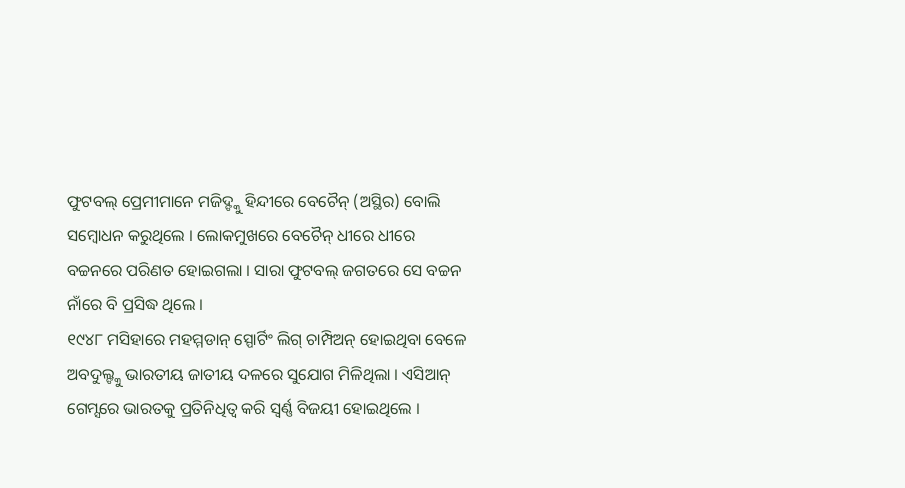ଫୁଟବଲ୍ ପ୍ରେମୀମାନେ ମଜିଦ୍ଙ୍କୁ ହିନ୍ଦୀରେ ବେଚୈନ୍ (ଅସ୍ଥିର) ବୋଲି ସମ୍ବୋଧନ କରୁଥିଲେ । ଲୋକମୁଖରେ ବେଚୈନ୍ ଧୀରେ ଧୀରେ ବଚ୍ଚନରେ ପରିଣତ ହୋଇଗଲା । ସାରା ଫୁଟବଲ୍ ଜଗତରେ ସେ ବଚ୍ଚନ ନାଁରେ ବି ପ୍ରସିଦ୍ଧ ଥିଲେ ।
୧୯୪୮ ମସିହାରେ ମହମ୍ମଡାନ୍ ସ୍ପୋର୍ଟିଂ ଲିଗ୍ ଚାମ୍ପିଅନ୍ ହୋଇଥିବା ବେଳେ ଅବଦୁଲ୍ଙ୍କୁ ଭାରତୀୟ ଜାତୀୟ ଦଳରେ ସୁଯୋଗ ମିଳିଥିଲା । ଏସିଆନ୍ ଗେମ୍ସରେ ଭାରତକୁ ପ୍ରତିନିଧିତ୍ୱ କରି ସ୍ୱର୍ଣ୍ଣ ବିଜୟୀ ହୋଇଥିଲେ ।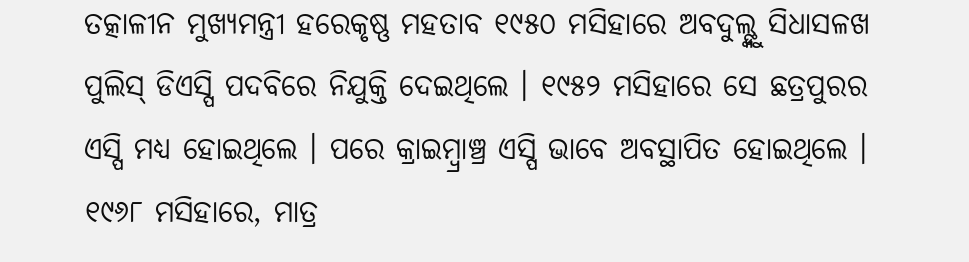ତତ୍କାଳୀନ ମୁଖ୍ୟମନ୍ତ୍ରୀ ହରେକୃଷ୍ଣ ମହତାବ ୧୯୫୦ ମସିହାରେ ଅବଦୁଲ୍ଙ୍କୁ ସିଧାସଳଖ ପୁଲିସ୍ ଡିଏସ୍ପି ପଦବିରେ ନିଯୁକ୍ତି ଦେଇଥିଲେ । ୧୯୫୨ ମସିହାରେ ସେ ଛତ୍ରପୁରର ଏସ୍ପି ମଧ୍ୟ ହୋଇଥିଲେ । ପରେ କ୍ରାଇମ୍ବ୍ରାଞ୍ଚ୍ର ଏସ୍ପି ଭାବେ ଅବସ୍ଥାପିତ ହୋଇଥିଲେ ।
୧୯୬୮ ମସିହାରେ, ମାତ୍ର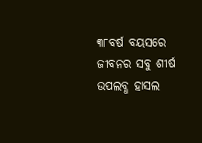୩୮ବର୍ଷ ବୟସରେ ଜୀବନର ସବୁ ଶୀର୍ଷ ଉପଲବ୍ଧ ହାସଲ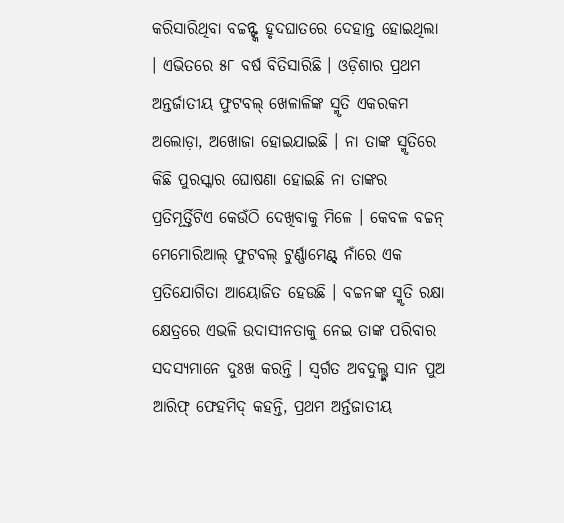କରିସାରିଥିବା ବଚ୍ଚନ୍ଙ୍କ ହୃଦଘାତରେ ଦେହାନ୍ତ ହୋଇଥିଲା । ଏଭିତରେ ୫୮ ବର୍ଷ ବିତିସାରିଛି । ଓଡ଼ିଶାର ପ୍ରଥମ ଅନ୍ତର୍ଜାତୀୟ ଫୁଟବଲ୍ ଖେଳାଳିଙ୍କ ସ୍ମୃତି ଏକରକମ ଅଲୋଡ଼ା, ଅଖୋଜା ହୋଇଯାଇଛି । ନା ତାଙ୍କ ସ୍ମୃତିରେ କିଛି ପୁରସ୍କାର ଘୋଷଣା ହୋଇଛି ନା ତାଙ୍କର ପ୍ରତିମୂର୍ତ୍ତିଟିଏ କେଉଁଠି ଦେଖିବାକୁ ମିଳେ । କେବଳ ବଚ୍ଚନ୍ ମେମୋରିଆଲ୍ ଫୁଟବଲ୍ ଟୁର୍ଣ୍ଣାମେଣ୍ଟ୍ ନାଁରେ ଏକ ପ୍ରତିଯୋଗିତା ଆୟୋଜିତ ହେଉଛି । ବଚ୍ଚନଙ୍କ ସ୍ମୃତି ରକ୍ଷା କ୍ଷେତ୍ରରେ ଏଭଳି ଉଦାସୀନତାକୁ ନେଇ ତାଙ୍କ ପରିବାର ସଦସ୍ୟମାନେ ଦୁଃଖ କରନ୍ତି । ସ୍ୱର୍ଗତ ଅବଦୁଲ୍ଙ୍କ ସାନ ପୁଅ ଆରିଫ୍ ଫେହମିଦ୍ କହନ୍ତି, ପ୍ରଥମ ଅର୍ନ୍ତଜାତୀୟ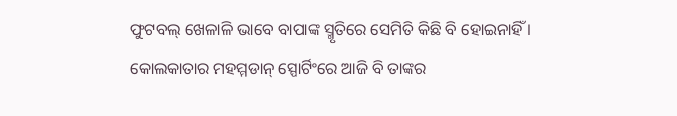ଫୁଟବଲ୍ ଖେଳାଳି ଭାବେ ବାପାଙ୍କ ସ୍ମୃତିରେ ସେମିତି କିଛି ବି ହୋଇନାହିଁ । କୋଲକାତାର ମହମ୍ମଡାନ୍ ସ୍ପୋର୍ଟିଂରେ ଆଜି ବି ତାଙ୍କର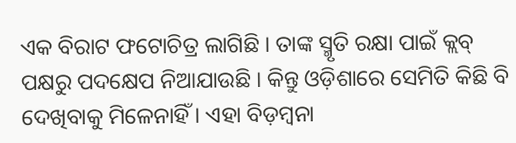ଏକ ବିରାଟ ଫଟୋଚିତ୍ର ଲାଗିଛି । ତାଙ୍କ ସ୍ମୃତି ରକ୍ଷା ପାଇଁ କ୍ଲବ୍ ପକ୍ଷରୁ ପଦକ୍ଷେପ ନିଆଯାଉଛି । କିନ୍ତୁ ଓଡ଼ିଶାରେ ସେମିତି କିଛି ବି ଦେଖିବାକୁ ମିଳେନାହିଁ । ଏହା ବିଡ଼ମ୍ବନା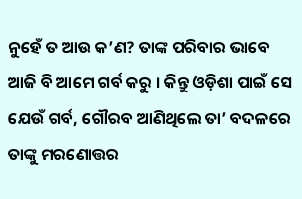ନୁହେଁ ତ ଆଉ କ’ଣ? ତାଙ୍କ ପରିବାର ଭାବେ ଆଜି ବି ଆମେ ଗର୍ବ କରୁ । କିନ୍ତୁ ଓଡ଼ିଶା ପାଇଁ ସେ ଯେଉଁ ଗର୍ବ, ଗୌରବ ଆଣିଥିଲେ ତା’ ବଦଳରେ ତାଙ୍କୁ ମରଣୋତ୍ତର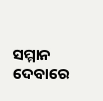ସମ୍ମାନ ଦେବାରେ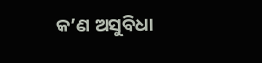କ’ଣ ଅସୁବିଧା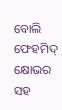ବୋଲି ଫେହମିଦ୍ କ୍ଷୋଭର ସହ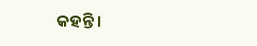କହନ୍ତି ।